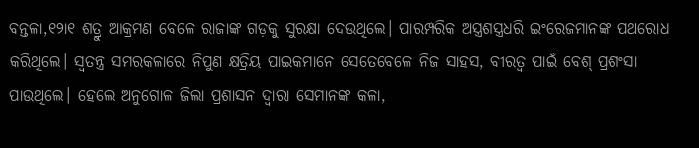ବନ୍ତଳା,୧୨ା୧ ଶତ୍ରୁ ଆକ୍ରମଣ ବେଳେ ରାଜାଙ୍କ ଗଡ଼କୁ ସୁରକ୍ଷା ଦେଉଥିଲେ। ପାରମ୍ପରିକ ଅସ୍ତ୍ରଶସ୍ତ୍ରଧରି ଇଂରେଜମାନଙ୍କ ପଥରୋଧ କରିଥିଲେ। ସ୍ବତନ୍ତ୍ର ସମରକଳାରେ ନିପୁଣ କ୍ଷତ୍ରିୟ ପାଇକମାନେ ସେତେବେଳେ ନିଜ ସାହସ, ବୀରତ୍ୱ ପାଇଁ ବେଶ୍ ପ୍ରଶଂସା ପାଉଥିଲେ। ହେଲେ ଅନୁଗୋଳ ଜିଲା ପ୍ରଶାସନ ଦ୍ୱାରା ସେମାନଙ୍କ କଳା,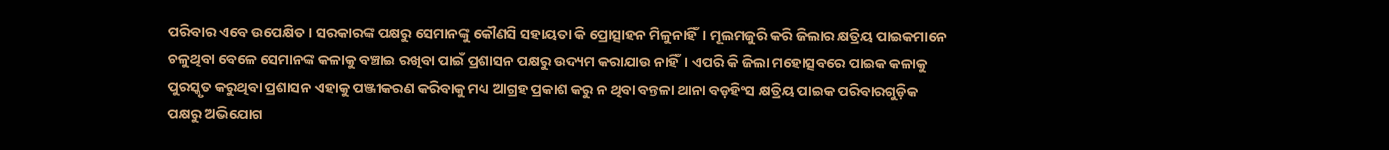ପରିବାର ଏବେ ଉପେକ୍ଷିତ। ସରକାରଙ୍କ ପକ୍ଷରୁ ସେମାନଙ୍କୁ କୌଣସି ସହାୟତା କି ପ୍ରୋତ୍ସାହନ ମିଳୁନାହିଁ। ମୂଲମଜୁରି କରି ଜିଲାର କ୍ଷତ୍ରିୟ ପାଇକମାନେ ଚଳୁଥିବା ବେଳେ ସେମାନଙ୍କ କଳାକୁ ବଞ୍ଚାଇ ରଖିବା ପାଇଁ ପ୍ରଶାସନ ପକ୍ଷରୁ ଉଦ୍ୟମ କରାଯାଉ ନାହିଁ। ଏପରି କି ଜିଲା ମହୋତ୍ସବରେ ପାଇକ କଳାକୁ ପୁରସ୍କୃତ କରୁଥିବା ପ୍ରଶାସନ ଏହାକୁ ପଞ୍ଜୀକରଣ କରିବାକୁ ମଧ୍ୟ ଆଗ୍ରହ ପ୍ରକାଶ କରୁ ନ ଥିବା ବନ୍ତଳା ଥାନା ବଡ଼ହିଂସ କ୍ଷତ୍ରିୟ ପାଇକ ପରିବାରଗୁଡ଼ିକ ପକ୍ଷରୁ ଅଭିଯୋଗ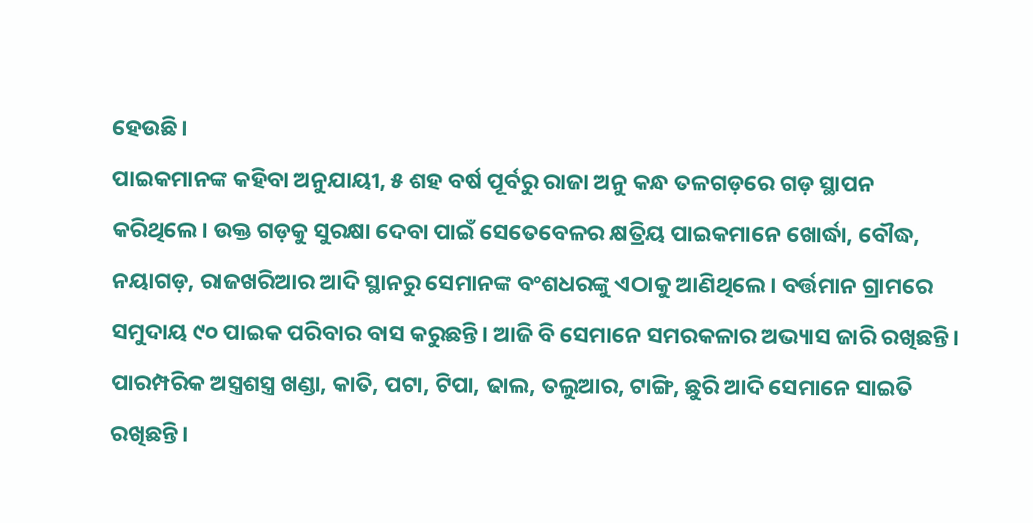ହେଉଛି।
ପାଇକମାନଙ୍କ କହିବା ଅନୁଯାୟୀ, ୫ ଶହ ବର୍ଷ ପୂର୍ବରୁ ରାଜା ଅନୁ କନ୍ଧ ତଳଗଡ଼ରେ ଗଡ଼ ସ୍ଥାପନ କରିଥିଲେ। ଉକ୍ତ ଗଡ଼କୁ ସୁରକ୍ଷା ଦେବା ପାଇଁ ସେତେବେଳର କ୍ଷତ୍ରିୟ ପାଇକମାନେ ଖୋର୍ଦ୍ଧା, ବୌଦ୍ଧ, ନୟାଗଡ଼, ରାଜଖରିଆର ଆଦି ସ୍ଥାନରୁ ସେମାନଙ୍କ ବଂଶଧରଙ୍କୁ ଏଠାକୁ ଆଣିଥିଲେ। ବର୍ତ୍ତମାନ ଗ୍ରାମରେ ସମୁଦାୟ ୯୦ ପାଇକ ପରିବାର ବାସ କରୁଛନ୍ତି। ଆଜି ବି ସେମାନେ ସମରକଳାର ଅଭ୍ୟାସ ଜାରି ରଖିଛନ୍ତି। ପାରମ୍ପରିକ ଅସ୍ତ୍ରଶସ୍ତ୍ର ଖଣ୍ଡା, କାତି, ପଟା, ଟିପା, ଢାଲ, ତଲୁଆର, ଟାଙ୍ଗି, ଛୁରି ଆଦି ସେମାନେ ସାଇତି ରଖିଛନ୍ତି।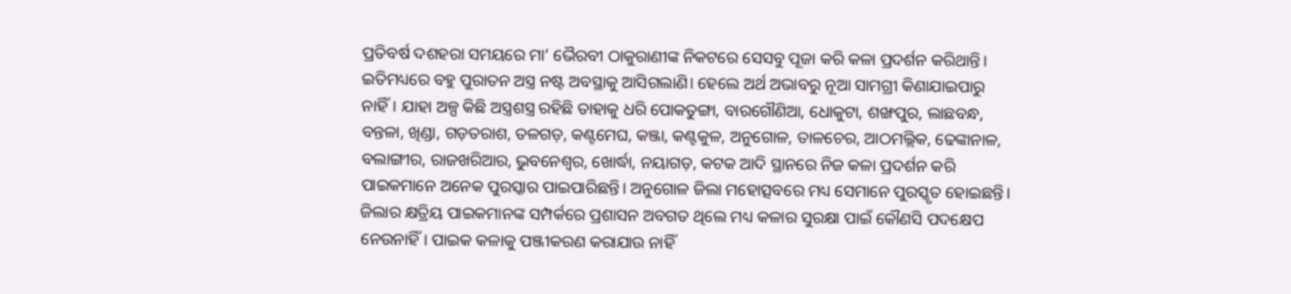ପ୍ରତିବର୍ଷ ଦଶହରା ସମୟରେ ମା’ ଭୈରବୀ ଠାକୁରାଣୀଙ୍କ ନିକଟରେ ସେସବୁ ପୂଜା କରି କଳା ପ୍ରଦର୍ଶନ କରିଥାନ୍ତି। ଇତିମଧ୍ୟରେ ବହୁ ପୁରାତନ ଅସ୍ତ୍ର ନଷ୍ଟ ଅବସ୍ଥାକୁ ଆସିଗଲାଣି। ହେଲେ ଅର୍ଥ ଅଭାବରୁ ନୂଆ ସାମଗ୍ରୀ କିଣାଯାଇପାରୁ ନାହିଁ। ଯାହା ଅଳ୍ପ କିଛି ଅସ୍ତ୍ରଶସ୍ତ୍ର ରହିଛି ତାହାକୁ ଧରି ପୋକତୁଙ୍ଗା, ବାରଗୌଣିଆ, ଧୋକୁଟା, ଶଙ୍ଖପୁର, ଲାଛବନ୍ଧ, ବନ୍ତଳା, ଖିଣ୍ଡା, ଗଡ଼ତରାଶ, ତଳଗଡ଼, କଣ୍ଟମେଘ, କଞ୍ଜା, କଣ୍ଟକୁଳ, ଅନୁଗୋଳ, ତାଳଚେର, ଆଠମଲ୍ଲିକ, ଢେଙ୍କାନାଳ, ବଲାଙ୍ଗୀର, ରାଜଖରିଆର, ଭୁବନେଶ୍ୱର, ଖୋର୍ଦ୍ଧା, ନୟାଗଡ଼, କଟକ ଆଦି ସ୍ଥାନରେ ନିଜ କଳା ପ୍ରଦର୍ଶନ କରି ପାଇକମାନେ ଅନେକ ପୁରସ୍କାର ପାଇପାରିଛନ୍ତି। ଅନୁଗୋଳ ଜିଲା ମହୋତ୍ସବରେ ମଧ୍ୟ ସେମାନେ ପୁରସ୍କୃତ ହୋଇଛନ୍ତି। ଜିଲାର କ୍ଷତ୍ରିୟ ପାଇକମାନଙ୍କ ସମ୍ପର୍କରେ ପ୍ରଶାସନ ଅବଗତ ଥିଲେ ମଧ୍ୟ କଳାର ସୁରକ୍ଷା ପାଇଁ କୌଣସି ପଦକ୍ଷେପ ନେଉନାହିଁ। ପାଇକ କଳାକୁ ପଞ୍ଜୀକରଣ କରାଯାଉ ନାହିଁ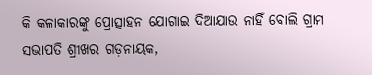କି କଳାକାରଙ୍କୁ ପ୍ରୋତ୍ସାହନ ଯୋଗାଇ ଦିଆଯାଉ ନାହିଁ ବୋଲି ଗ୍ରାମ ସଭାପତି ଶ୍ରୀଖର ଗଡ଼ନାୟକ,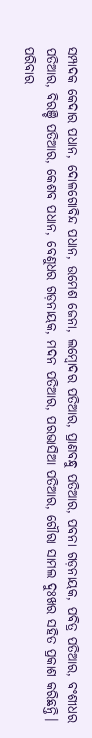ସମ୍ପାଦକ କେଦାର ପଧାନ, ଦୋଳଗୋବିନ୍ଦ ପଧାନ, ଉମେଶ ଜେନା, ଲମ୍ବୋଦର ପତିଆର, ପ୍ରାଣବନ୍ଧୁ ପତିଆର, ପବନା ଗଡ଼ନାୟକ, ପବିତ୍ର ପତିଆର, ବଂଶୀଧର ପତିଆର, ବିରଞ୍ଚି ପତିଆର, କେଶବ ପଧାନ, ବେଣୁଧର ଗଡ଼ନାୟକ, ମଦନ ପତିଆର, ପରଭାସିଆ ପତିଆର, ଗୌରା ସାମଲ ଦୁଃଖର ସହିତ ପ୍ରକାଶ କରିଛନ୍ତି।
ପରିବାର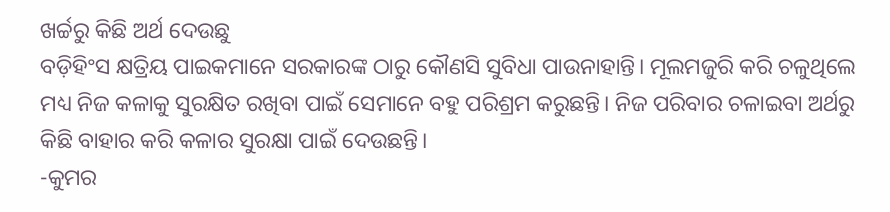ଖର୍ଚ୍ଚରୁ କିଛି ଅର୍ଥ ଦେଉଛୁ
ବଡ଼ିହିଂସ କ୍ଷତ୍ରିୟ ପାଇକମାନେ ସରକାରଙ୍କ ଠାରୁ କୌଣସି ସୁବିଧା ପାଉନାହାନ୍ତି। ମୂଲମଜୁରି କରି ଚଳୁଥିଲେ ମଧ୍ୟ ନିଜ କଳାକୁ ସୁରକ୍ଷିତ ରଖିବା ପାଇଁ ସେମାନେ ବହୁ ପରିଶ୍ରମ କରୁଛନ୍ତି। ନିଜ ପରିବାର ଚଳାଇବା ଅର୍ଥରୁ କିଛି ବାହାର କରି କଳାର ସୁରକ୍ଷା ପାଇଁ ଦେଉଛନ୍ତି।
-କୁମର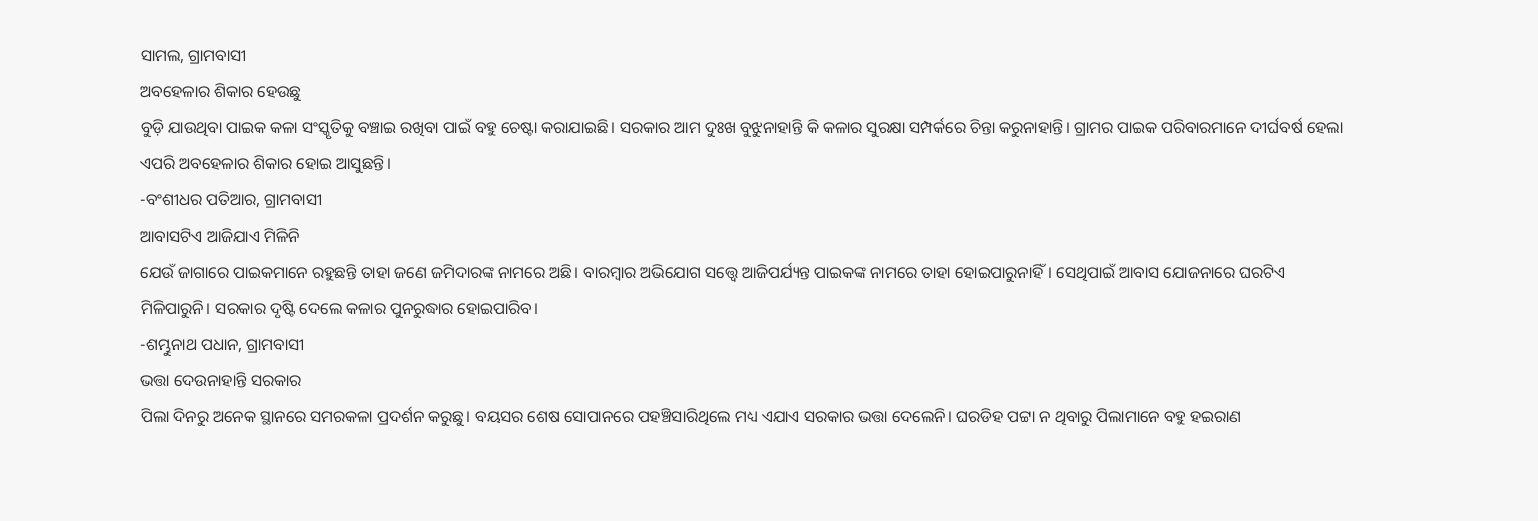ସାମଲ, ଗ୍ରାମବାସୀ
ଅବହେଳାର ଶିକାର ହେଉଛୁ
ବୁଡ଼ି ଯାଉଥିବା ପାଇକ କଳା ସଂସ୍କୃତିକୁ ବଞ୍ଚାଇ ରଖିବା ପାଇଁ ବହୁ ଚେଷ୍ଟା କରାଯାଇଛି। ସରକାର ଆମ ଦୁଃଖ ବୁଝୁନାହାନ୍ତି କି କଳାର ସୁରକ୍ଷା ସମ୍ପର୍କରେ ଚିନ୍ତା କରୁନାହାନ୍ତି। ଗ୍ରାମର ପାଇକ ପରିବାରମାନେ ଦୀର୍ଘବର୍ଷ ହେଲା ଏପରି ଅବହେଳାର ଶିକାର ହୋଇ ଆସୁଛନ୍ତି।
-ବଂଶୀଧର ପତିଆର, ଗ୍ରାମବାସୀ
ଆବାସଟିଏ ଆଜିଯାଏ ମିଳିନି
ଯେଉଁ ଜାଗାରେ ପାଇକମାନେ ରହୁଛନ୍ତି ତାହା ଜଣେ ଜମିଦାରଙ୍କ ନାମରେ ଅଛି। ବାରମ୍ବାର ଅଭିଯୋଗ ସତ୍ତ୍ୱେ ଆଜିପର୍ଯ୍ୟନ୍ତ ପାଇକଙ୍କ ନାମରେ ତାହା ହୋଇପାରୁନାହିଁ। ସେଥିପାଇଁ ଆବାସ ଯୋଜନାରେ ଘରଟିଏ ମିଳିପାରୁନି। ସରକାର ଦୃଷ୍ଟି ଦେଲେ କଳାର ପୁନରୁଦ୍ଧାର ହୋଇପାରିବ।
-ଶମ୍ଭୁନାଥ ପଧାନ, ଗ୍ରାମବାସୀ
ଭତ୍ତା ଦେଉନାହାନ୍ତି ସରକାର
ପିଲା ଦିନରୁ ଅନେକ ସ୍ଥାନରେ ସମରକଳା ପ୍ରଦର୍ଶନ କରୁଛୁ। ବୟସର ଶେଷ ସୋପାନରେ ପହଞ୍ଚିସାରିଥିଲେ ମଧ୍ୟ ଏଯାଏ ସରକାର ଭତ୍ତା ଦେଲେନି। ଘରଡିହ ପଟ୍ଟା ନ ଥିବାରୁ ପିଲାମାନେ ବହୁ ହଇରାଣ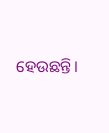ହେଉଛନ୍ତି।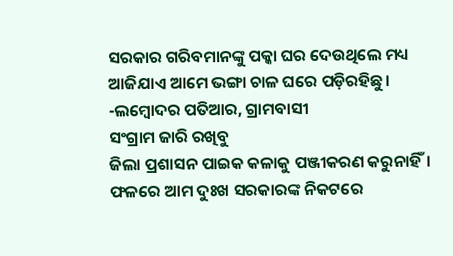ସରକାର ଗରିବମାନଙ୍କୁ ପକ୍କା ଘର ଦେଉଥିଲେ ମଧ୍ୟ ଆଜିଯାଏ ଆମେ ଭଙ୍ଗା ଚାଳ ଘରେ ପଡ଼ିରହିଛୁ।
-ଲମ୍ବୋଦର ପତିଆର, ଗ୍ରାମବାସୀ
ସଂଗ୍ରାମ ଜାରି ରଖିବୁ
ଜିଲା ପ୍ରଶାସନ ପାଇକ କଳାକୁ ପଞ୍ଜୀକରଣ କରୁନାହିଁ। ଫଳରେ ଆମ ଦୁଃଖ ସରକାରଙ୍କ ନିକଟରେ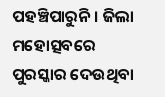ପହଞ୍ଚିପାରୁନି। ଜିଲା ମହୋତ୍ସବରେ ପୁରସ୍କାର ଦେଉଥିବା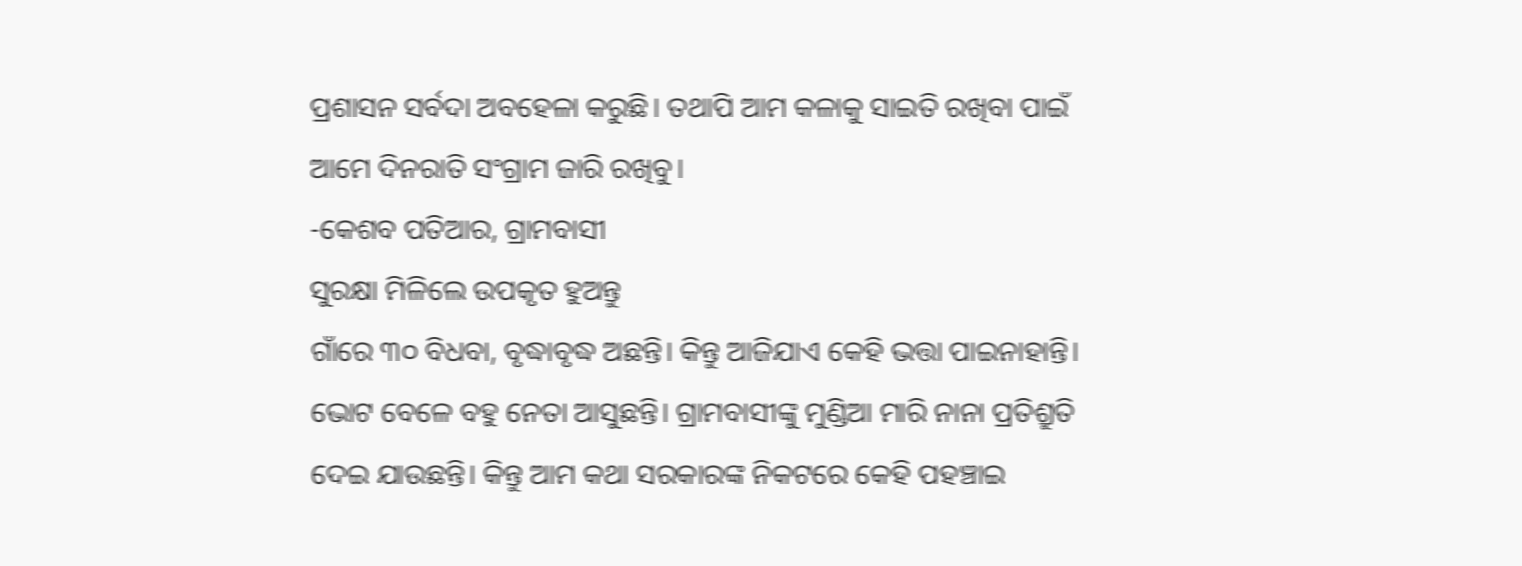ପ୍ରଶାସନ ସର୍ବଦା ଅବହେଳା କରୁଛି। ତଥାପି ଆମ କଳାକୁ ସାଇତି ରଖିବା ପାଇଁ ଆମେ ଦିନରାତି ସଂଗ୍ରାମ ଜାରି ରଖିବୁ।
-କେଶବ ପତିଆର, ଗ୍ରାମବାସୀ
ସୁରକ୍ଷା ମିଳିଲେ ଉପକୃତ ହୁଅନ୍ତୁ
ଗାଁରେ ୩୦ ବିଧବା, ବୃଦ୍ଧାବୃଦ୍ଧ ଅଛନ୍ତି। କିନ୍ତୁ ଆଜିଯାଏ କେହି ଭତ୍ତା ପାଇନାହାନ୍ତି। ଭୋଟ ବେଳେ ବହୁ ନେତା ଆସୁଛନ୍ତି। ଗ୍ରାମବାସୀଙ୍କୁ ମୁଣ୍ଡିଆ ମାରି ନାନା ପ୍ରତିଶ୍ରୁତି ଦେଇ ଯାଉଛନ୍ତି। କିନ୍ତୁ ଆମ କଥା ସରକାରଙ୍କ ନିକଟରେ କେହି ପହଞ୍ଚାଇ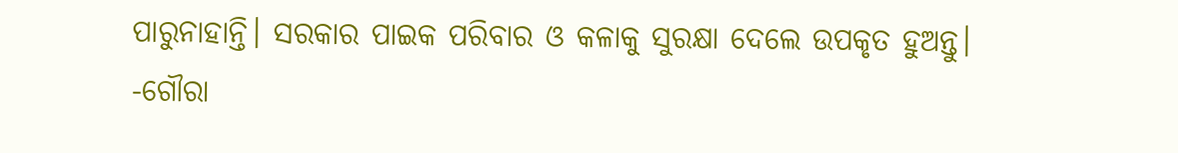ପାରୁନାହାନ୍ତି। ସରକାର ପାଇକ ପରିବାର ଓ କଳାକୁ ସୁରକ୍ଷା ଦେଲେ ଉପକୃତ ହୁଅନ୍ତୁ।
-ଗୌରା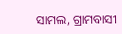ସାମଲ, ଗ୍ରାମବାସୀ